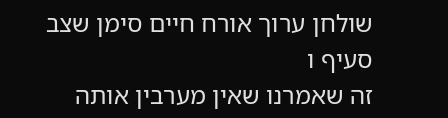שולחן ערוך אורח חיים סימן שצב סעיף ו
זה שאמרנו שאין מערבין אותה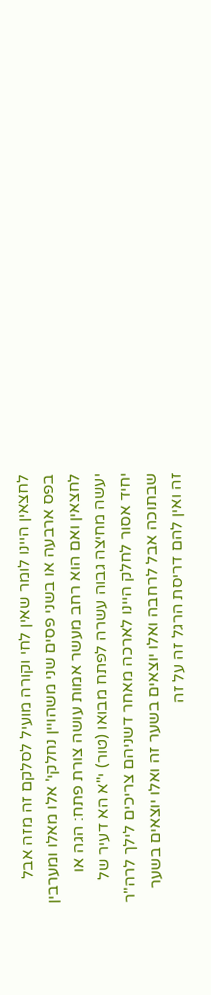לחצאין היינו לומר שאין לחי וקורה מועיל לסלקם זה מזה אבל בפס ארבעה או בשני פסים שני משהויין נחלקי' אלו מאלו ומערבין לחצאין ואם הוא רחב מעשר אמות עושה צורת פתח: הגה או יעשה מחיצה גבוה עשרה לפתח מבואו (טור) י"א הא דעיר של יחיד אסור לחלק היינו לארכה מאחר דשניהם צריכים לילך לרה"ר שבתוכה אבל לרחבה ואלו יוצאים בשער זה ואלו יוצאים בשער זה ואין להם דריסת הרגל זה על זה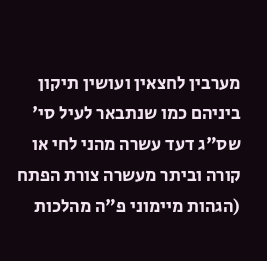מערבין לחצאין ועושין תיקון ביניהם כמו שנתבאר לעיל סי' שס"ג דעד עשרה מהני לחי או קורה וביתר מעשרה צורת הפתח (הגהות מיימוני פ"ה מהלכות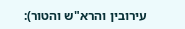עירובין והרא"ש והטור):